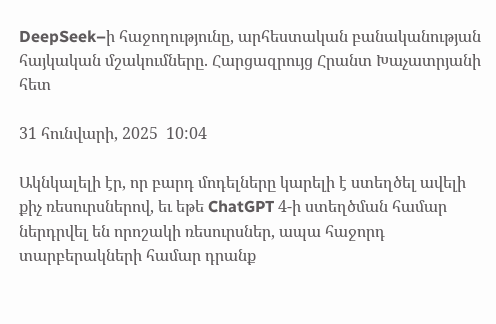DeepSeek–ի հաջողությունը, արհեստական բանականության հայկական մշակումները. Հարցազրույց Հրանտ Խաչատրյանի հետ

31 հունվարի, 2025  10:04

Ակնկալելի էր, որ բարդ մոդելները կարելի է ստեղծել ավելի քիչ ռեսուրսներով, եւ եթե ChatGPT 4-ի ստեղծման համար ներդրվել են որոշակի ռեսուրսներ, ապա հաջորդ տարբերակների համար դրանք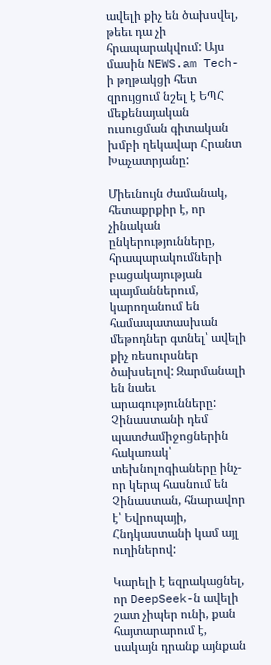ավելի քիչ են ծախսվել, թեեւ դա չի հրապարակվում: Այս մասին NEWS.am Tech-ի թղթակցի հետ զրույցում նշել է ԵՊՀ մեքենայական ուսուցման գիտական խմբի ղեկավար Հրանտ Խաչատրյանը:

Միեւնույն ժամանակ, հետաքրքիր է, որ չինական ընկերությունները, հրապարակումների բացակայության պայմաններում, կարողանում են համապատասխան մեթոդներ գտնել՝ ավելի քիչ ռեսուրսներ ծախսելով: Զարմանալի են նաեւ արագությունները: Չինաստանի դեմ պատժամիջոցներին հակառակ՝ տեխնոլոգիաները ինչ-որ կերպ հասնում են Չինաստան, հնարավոր է՝ Եվրոպայի, Հնդկաստանի կամ այլ ուղիներով:

Կարելի է եզրակացնել, որ DeepSeek-ն ավելի շատ չիպեր ունի, քան հայտարարում է, սակայն դրանք այնքան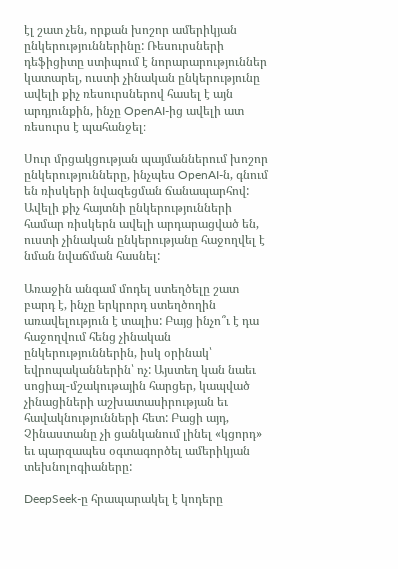էլ շատ չեն, որքան խոշոր ամերիկյան ընկերություններինը: Ռեսուրսների դեֆիցիտը ստիպում է նորարարություններ կատարել, ուստի չինական ընկերությունը ավելի քիչ ռեսուրսներով հասել է այն արդյունքին, ինչը OpenAI-ից ավելի ատ ռեսուրս է պահանջել։

Սուր մրցակցության պայմաններում խոշոր ընկերությունները, ինչպես OpenAI-ն, գնում են ռիսկերի նվազեցման ճանապարհով: Ավելի քիչ հայտնի ընկերությունների համար ռիսկերն ավելի արդարացված են, ուստի չինական ընկերությանը հաջողվել է նման նվաճման հասնել:

Առաջին անգամ մոդել ստեղծելը շատ բարդ է, ինչը երկրորդ ստեղծողին առավելություն է տալիս: Բայց ինչո՞ւ է դա հաջողվում հենց չինական ընկերություններին, իսկ օրինակ՝ եվրոպականներին՝ ոչ: Այստեղ կան նաեւ սոցիալ-մշակութային հարցեր, կապված չինացիների աշխատասիրության եւ հավակնությունների հետ: Բացի այդ, Չինաստանը չի ցանկանում լինել «կցորդ» եւ պարզապես օգտագործել ամերիկյան տեխնոլոգիաները:

DeepSeek-ը հրապարակել է կոդերը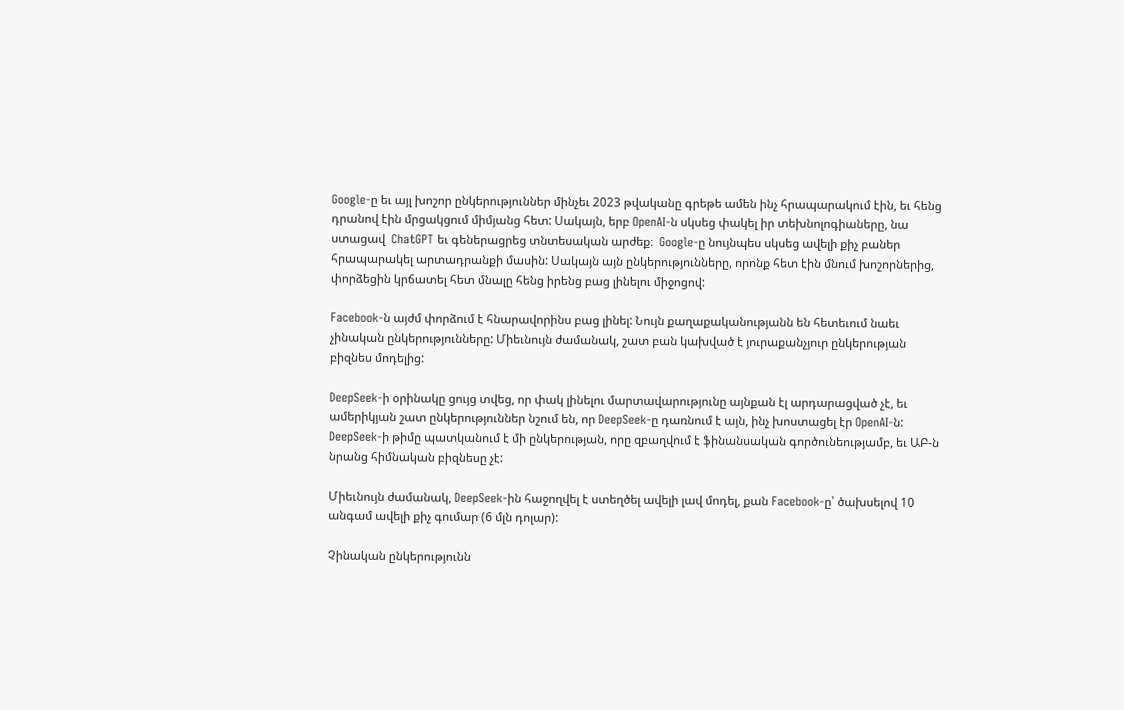Google-ը եւ այլ խոշոր ընկերություններ մինչեւ 2023 թվականը գրեթե ամեն ինչ հրապարակում էին, եւ հենց դրանով էին մրցակցում միմյանց հետ: Սակայն, երբ OpenAI-ն սկսեց փակել իր տեխնոլոգիաները, նա ստացավ  ChatGPT եւ գեներացրեց տնտեսական արժեք։  Google-ը նույնպես սկսեց ավելի քիչ բաներ հրապարակել արտադրանքի մասին: Սակայն այն ընկերությունները, որոնք հետ էին մնում խոշորներից, փորձեցին կրճատել հետ մնալը հենց իրենց բաց լինելու միջոցով:

Facebook-ն այժմ փորձում է հնարավորինս բաց լինել: Նույն քաղաքականությանն են հետեւում նաեւ չինական ընկերությունները: Միեւնույն ժամանակ, շատ բան կախված է յուրաքանչյուր ընկերության բիզնես մոդելից:

DeepSeek-ի օրինակը ցույց տվեց, որ փակ լինելու մարտավարությունը այնքան էլ արդարացված չէ, եւ ամերիկյան շատ ընկերություններ նշում են, որ DeepSeek-ը դառնում է այն, ինչ խոստացել էր OpenAI-ն: DeepSeek-ի թիմը պատկանում է մի ընկերության, որը զբաղվում է ֆինանսական գործունեությամբ, եւ ԱԲ-ն նրանց հիմնական բիզնեսը չէ:

Միեւնույն ժամանակ, DeepSeek-ին հաջողվել է ստեղծել ավելի լավ մոդել, քան Facebook-ը՝ ծախսելով 10 անգամ ավելի քիչ գումար (6 մլն դոլար):

Չինական ընկերությունն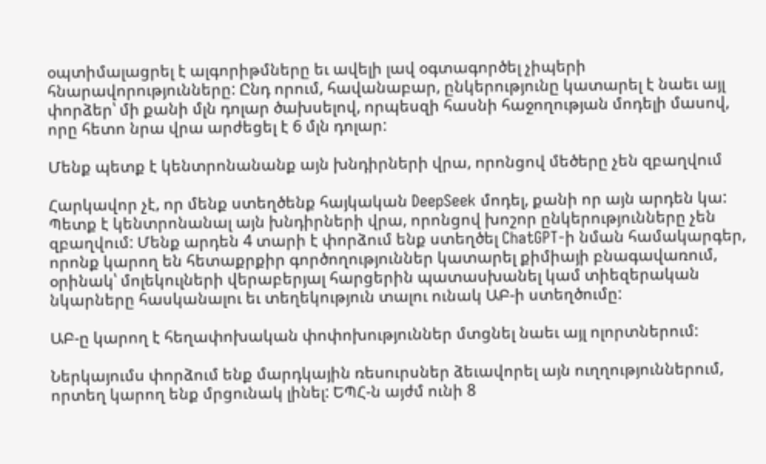օպտիմալացրել է ալգորիթմները եւ ավելի լավ օգտագործել չիպերի հնարավորությունները: Ընդ որում, հավանաբար, ընկերությունը կատարել է նաեւ այլ փորձեր՝ մի քանի մլն դոլար ծախսելով, որպեսզի հասնի հաջողության մոդելի մասով, որը հետո նրա վրա արժեցել է 6 մլն դոլար:

Մենք պետք է կենտրոնանանք այն խնդիրների վրա, որոնցով մեծերը չեն զբաղվում

Հարկավոր չէ, որ մենք ստեղծենք հայկական DeepSeek մոդել, քանի որ այն արդեն կա: Պետք է կենտրոնանալ այն խնդիրների վրա, որոնցով խոշոր ընկերությունները չեն զբաղվում: Մենք արդեն 4 տարի է փորձում ենք ստեղծել ChatGPT-ի նման համակարգեր, որոնք կարող են հետաքրքիր գործողություններ կատարել քիմիայի բնագավառում, օրինակ՝ մոլեկուլների վերաբերյալ հարցերին պատասխանել կամ տիեզերական նկարները հասկանալու եւ տեղեկություն տալու ունակ ԱԲ-ի ստեղծումը:

ԱԲ-ը կարող է հեղափոխական փոփոխություններ մտցնել նաեւ այլ ոլորտներում:

Ներկայումս փորձում ենք մարդկային ռեսուրսներ ձեւավորել այն ուղղություններում, որտեղ կարող ենք մրցունակ լինել: ԵՊՀ-ն այժմ ունի 8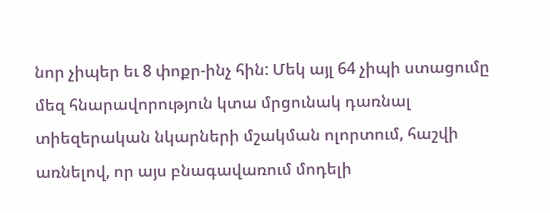նոր չիպեր եւ 8 փոքր-ինչ հին: Մեկ այլ 64 չիպի ստացումը մեզ հնարավորություն կտա մրցունակ դառնալ տիեզերական նկարների մշակման ոլորտում, հաշվի առնելով, որ այս բնագավառում մոդելի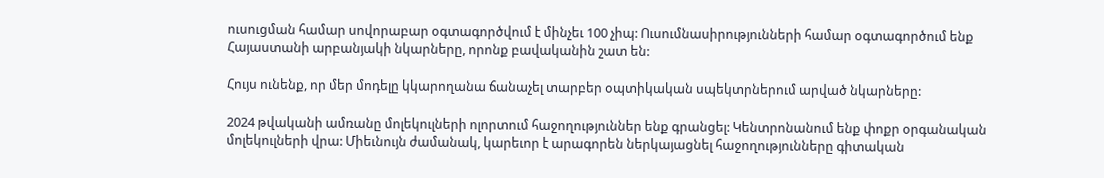ուսուցման համար սովորաբար օգտագործվում է մինչեւ 100 չիպ: Ուսումնասիրությունների համար օգտագործում ենք Հայաստանի արբանյակի նկարները, որոնք բավականին շատ են:

Հույս ունենք, որ մեր մոդելը կկարողանա ճանաչել տարբեր օպտիկական սպեկտրներում արված նկարները:

2024 թվականի ամռանը մոլեկուլների ոլորտում հաջողություններ ենք գրանցել: Կենտրոնանում ենք փոքր օրգանական մոլեկուլների վրա: Միեւնույն ժամանակ, կարեւոր է արագորեն ներկայացնել հաջողությունները գիտական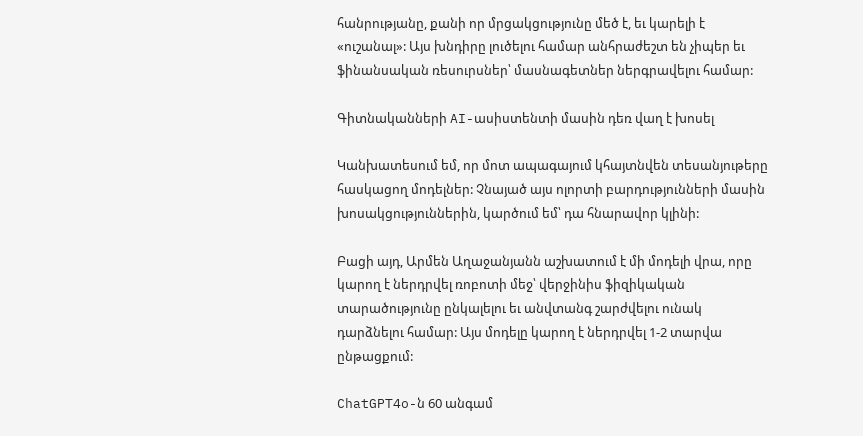հանրությանը, քանի որ մրցակցությունը մեծ է, եւ կարելի է «ուշանալ»: Այս խնդիրը լուծելու համար անհրաժեշտ են չիպեր եւ ֆինանսական ռեսուրսներ՝ մասնագետներ ներգրավելու համար:

Գիտնականների AI-ասիստենտի մասին դեռ վաղ է խոսել

Կանխատեսում եմ, որ մոտ ապագայում կհայտնվեն տեսանյութերը հասկացող մոդելներ: Չնայած այս ոլորտի բարդությունների մասին խոսակցություններին, կարծում եմ՝ դա հնարավոր կլինի:

Բացի այդ, Արմեն Աղաջանյանն աշխատում է մի մոդելի վրա, որը կարող է ներդրվել ռոբոտի մեջ՝ վերջինիս ֆիզիկական տարածությունը ընկալելու եւ անվտանգ շարժվելու ունակ դարձնելու համար: Այս մոդելը կարող է ներդրվել 1-2 տարվա ընթացքում:

ChatGPT4o-ն 60 անգամ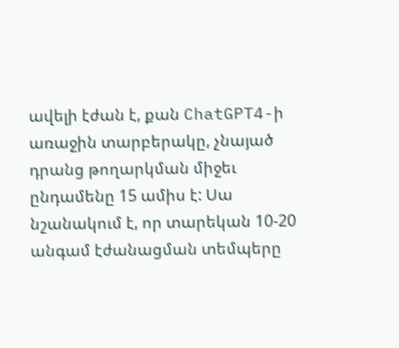ավելի էժան է, քան ChatGPT4-ի առաջին տարբերակը, չնայած դրանց թողարկման միջեւ ընդամենը 15 ամիս է: Սա նշանակում է, որ տարեկան 10-20 անգամ էժանացման տեմպերը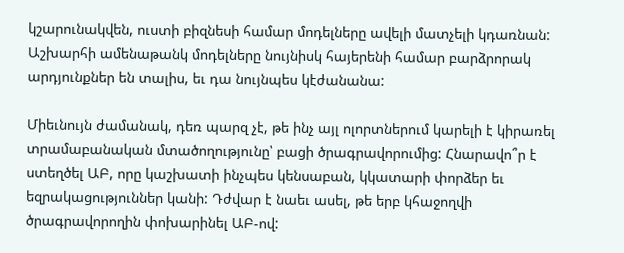կշարունակվեն, ուստի բիզնեսի համար մոդելները ավելի մատչելի կդառնան: Աշխարհի ամենաթանկ մոդելները նույնիսկ հայերենի համար բարձրորակ արդյունքներ են տալիս, եւ դա նույնպես կէժանանա:

Միեւնույն ժամանակ, դեռ պարզ չէ, թե ինչ այլ ոլորտներում կարելի է կիրառել տրամաբանական մտածողությունը՝ բացի ծրագրավորումից: Հնարավո՞ր է ստեղծել ԱԲ, որը կաշխատի ինչպես կենսաբան, կկատարի փորձեր եւ եզրակացություններ կանի: Դժվար է նաեւ ասել, թե երբ կհաջողվի ծրագրավորողին փոխարինել ԱԲ-ով: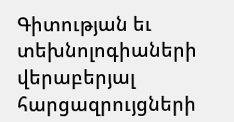Գիտության եւ տեխնոլոգիաների վերաբերյալ հարցազրույցների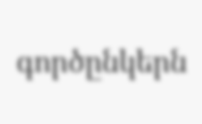գործընկերն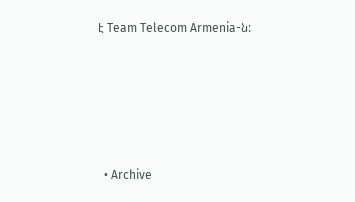է Team Telecom Armenia-ն:








  • Archive